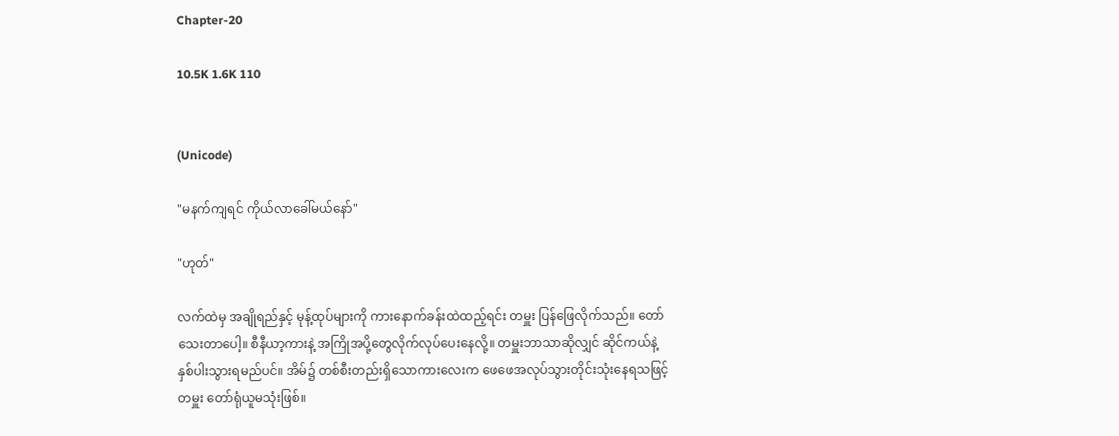Chapter-20

10.5K 1.6K 110


(Unicode)

"မနက်ကျရင် ကိုယ်လာခေါ်မယ်နော်"

"ဟုတ်"

လက်ထဲမှ အချိုရည်နှင့် မုန့်ထုပ်များကို ကားနောက်ခန်းထဲထည့်ရင်း တမှူး ပြန်ဖြေလိုက်သည်။ တော်သေးတာပေါ့။ စီနီယာ့ကားနဲ့ အကြိုအပို့တွေလိုက်လုပ်ပေးနေလို့။ တမှူးဘာသာဆိုလျှင် ဆိုင်ကယ်နဲ့ နှစ်ပါးသွားရမည်ပင်။ အိမ်၌ တစ်စီးတည်းရှိသောကားလေးက ဖေဖေအလုပ်သွားတိုင်းသုံးနေရသဖြင့် တမှူး တော်ရုံယူမသုံးဖြစ်။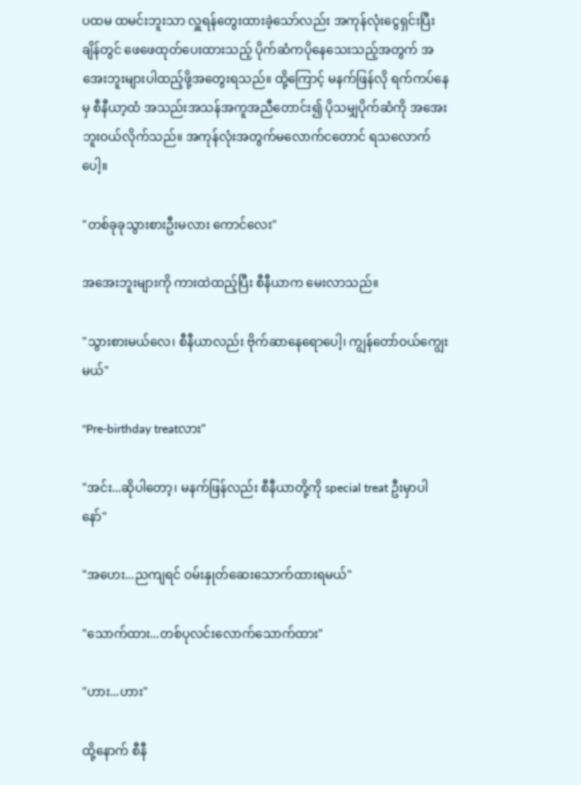ပထမ ထမင်းဘူးသာ လှူရန်တွေးထားခဲ့သော်လည်း အကုန်လုံးငွေရှင်းပြီးချိန်တွင် ဖေဖေထုတ်ပေးထားသည့် ပိုက်ဆံကပိုနေသေးသည့်အတွက် အအေးဘူးများပါထည့်ဖို့အတွေးရသည်။ ထို့ကြောင့် မနက်ဖြန်လို ရက်ကပ်နေမှ စီနီယာ့ထံ အသည်းအသန်အကူအညီတောင်း၍ ပိုသမျှပိုက်ဆံကို အအေးဘူးဝယ်လိုက်သည်။ အကုန်လုံးအတွက်မလောက်ငတောင် ရသလောက်ပေါ့။

"တစ်ခုခုသွားစားဦးမလား ကောင်လေး"

အအေးဘူးများကို ကားထဲထည့်ပြီး စီနီယာက မေးလာသည်။

"သွားစားမယ်လေ၊ စီနီယာလည်း ဗိုက်ဆာနေရောပေါ့၊ ကျွန်တော်ဝယ်ကျွေးမယ်"

"Pre-birthday treatလား"

"အင်း...ဆိုပါတော့၊ မနက်ဖြန်လည်း စီနီယာတို့ကို special treat ဦးမှာပါနော်"

"အဟေး...ညကျရင် ဝမ်းနှုတ်ဆေးသောက်ထားရမယ်"

"သောက်ထား...တစ်ပုလင်းလောက်သောက်ထား"

"ဟား...ဟား"

ထို့နောက် စီနီ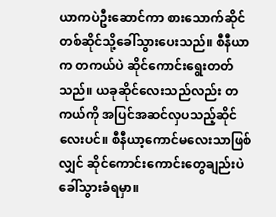ယာကပဲဦးဆောင်ကာ စားသောက်ဆိုင်တစ်ဆိုင်သို့ခေါ်သွားပေးသည်။ စီနီယာက တကယ်ပဲ ဆိုင်ကောင်းရွေးတတ်သည်။ ယခုဆိုင်လေးသည်လည်း တကယ်ကို အပြင်အဆင်လှပသည့်ဆိုင်လေးပင်။ စီနီယာ့ကောင်မလေးသာဖြစ်လျှင် ဆိုင်ကောင်းကောင်းတွေချည်းပဲ ခေါ်သွားခံရမှာ။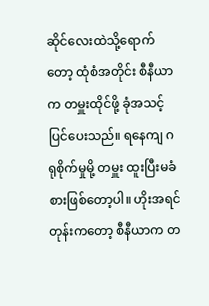ဆိုင်လေးထဲသို့ရောက်တော့ ထုံစံအတိုင်း စီနီယာက တမှူးထိုင်ဖို့ ခုံအသင့်ပြင်ပေးသည်။ ရနေကျ ဂရုစိုက်မှုမို့ တမှူး ထူးပြီးမခံစားဖြစ်တော့ပါ။ ဟိုးအရင်တုန်းကတော့ စီနီယာက တ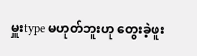မှူးtype မဟုတ်ဘူးဟု တွေးခဲ့ဖူး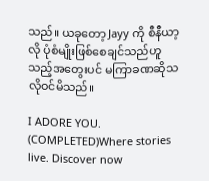သည်။ ယခုတော့ Jayy ကို စီနီယာ့လို ပုံစံမျိုးဖြစ်စေချင်သည်ဟူသည့်အတွေးပင် မကြာခဏဆိုသလိုဝင်မိသည်။

I ADORE YOU. (COMPLETED)Where stories live. Discover now